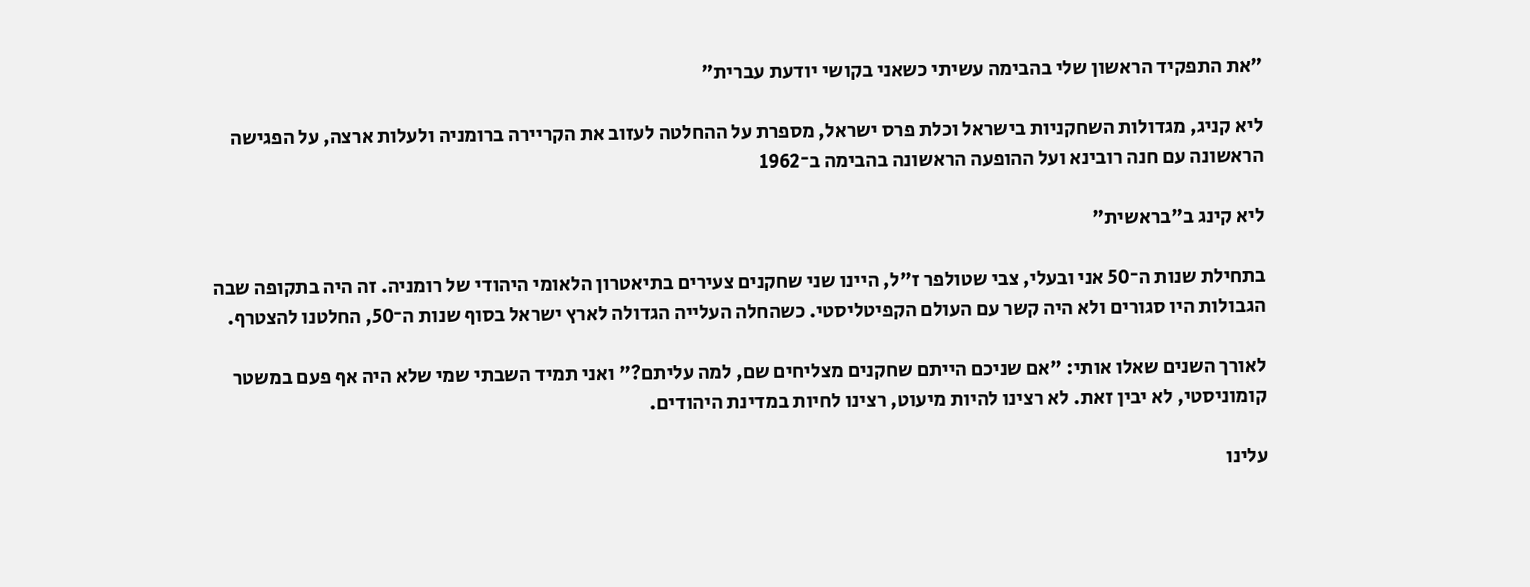"את התפקיד הראשון שלי בהבימה עשיתי כשאני בקושי יודעת עברית"

ליא קניג, מגדולות השחקניות בישראל וכלת פרס ישראל, מספרת על ההחלטה לעזוב את הקריירה ברומניה ולעלות ארצה, על הפגישה הראשונה עם חנה רובינא ועל ההופעה הראשונה בהבימה ב־1962

ליא קינג ב"בראשית"

בתחילת שנות ה־50 אני ובעלי, צבי שטולפר ז"ל, היינו שני שחקנים צעירים בתיאטרון הלאומי היהודי של רומניה. זה היה בתקופה שבה הגבולות היו סגורים ולא היה קשר עם העולם הקפיטליסטי. כשהחלה העלייה הגדולה לארץ ישראל בסוף שנות ה־50, החלטנו להצטרף.

לאורך השנים שאלו אותי: "אם שניכם הייתם שחקנים מצליחים שם, למה עליתם?" ואני תמיד השבתי שמי שלא היה אף פעם במשטר קומוניסטי, לא יבין זאת. לא רצינו להיות מיעוט, רצינו לחיות במדינת היהודים.

עלינו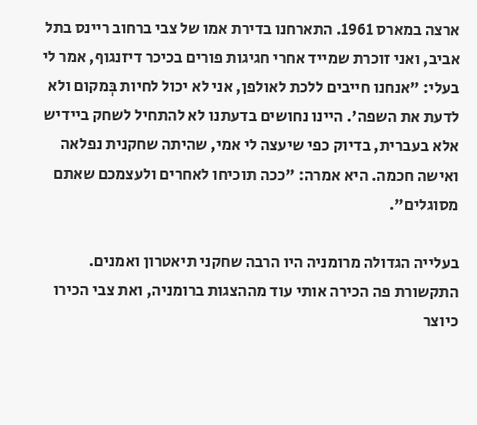ארצה במארס 1961. התארחנו בדירת אמו של צבי ברחוב ריינס בתל אביב, ואני זוכרת שמייד אחרי חגיגות פורים בכיכר דיזנגוף, אמר לי בעלי: "אנחנו חייבים ללכת לאולפן, אני לא יכול לחיות בְּמקום ולא לדעת את השפה'. היינו נחושים בדעתנו לא להתחיל לשחק ביידיש אלא בעברית, בדיוק כפי שיעצה לי אמי, שהיתה שחקנית נפלאה ואישה חכמה. היא אמרה: "ככה תוכיחו לאחרים ולעצמכם שאתם מסוגלים".

בעלייה הגדולה מרומניה היו הרבה שחקני תיאטרון ואמנים. התקשורת פה הכירה אותי עוד מההצגות ברומניה, ואת צבי הכירו כיוצר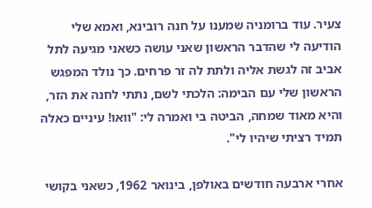צעיר. עוד ברומניה שמענו על חנה רובינא, ואמא שלי הודיעה לי שהדבר הראשון שאני עושה כשאני מגיעה לתל אביב זה לגשת אליה ולתת לה זר פרחים. כך נולד המפגש הראשון שלי עם הבימה: הלכתי לשם, נתתי לחנה את הזר, והיא מאוד שמחה, הביטה בי ואמרה לי: "וואו! עיניים כאלה תמיד רציתי שיהיו לי".

אחרי ארבעה חודשים באולפן, בינואר 1962, כשאני בקושי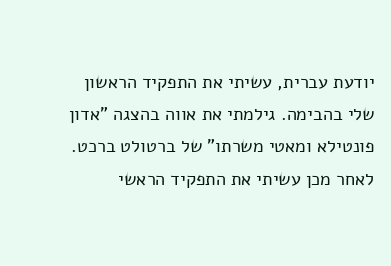יודעת עברית, עשיתי את התפקיד הראשון שלי בהבימה. גילמתי את אווה בהצגה "אדון פונטילא ומאטי משרתו" של ברטולט ברכט. לאחר מכן עשיתי את התפקיד הראשי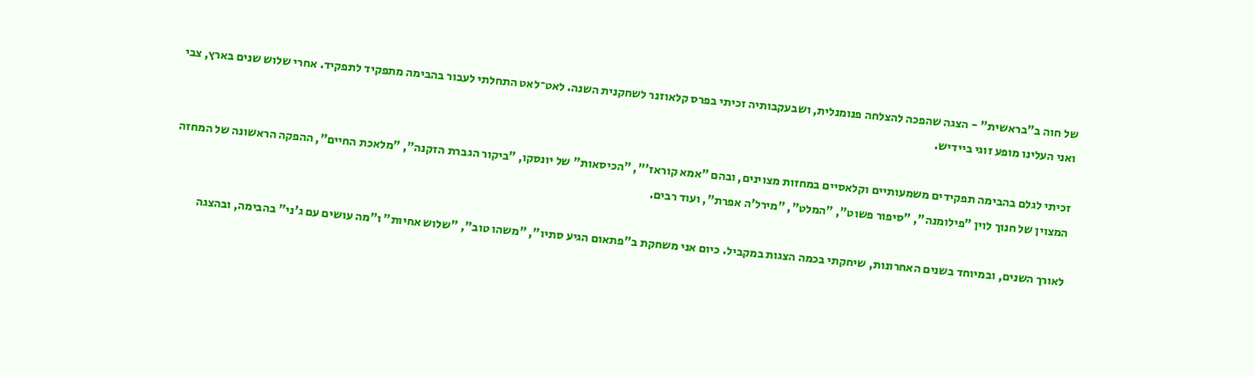של חוה ב"בראשית" - הצגה שהפכה להצלחה פנומנלית, ושבעקבותיה זכיתי בפרס קלאוזנר לשחקנית השנה. לאט־לאט התחלתי לעבור בהבימה מתפקיד לתפקיד. אחרי שלוש שנים בארץ, צבי ואני העלינו מופע זוגי ביידיש.

זכיתי לגלם בהבימה תפקידים משמעותיים וקלאסיים במחזות מצוינים, ובהם "אמא קוראז'", "הכיסאות" של יונסקו, "ביקור הגברת הזקנה", "מלאכת החיים", ההפקה הראשונה של המחזה המצוין של חנוך לוין "פילומנה", "סיפור פשוט", "המלט", "מירל'ה אפרת", ועוד רבים.

לאורך השנים, ובמיוחד בשנים האחרונות, שיחקתי בכמה הצגות במקביל. כיום אני משחקת ב"פתאום הגיע סתיו", "משהו טוב", "שלוש אחיות" ו"מה עושים עם ג'ני" בהבימה, ובהצגה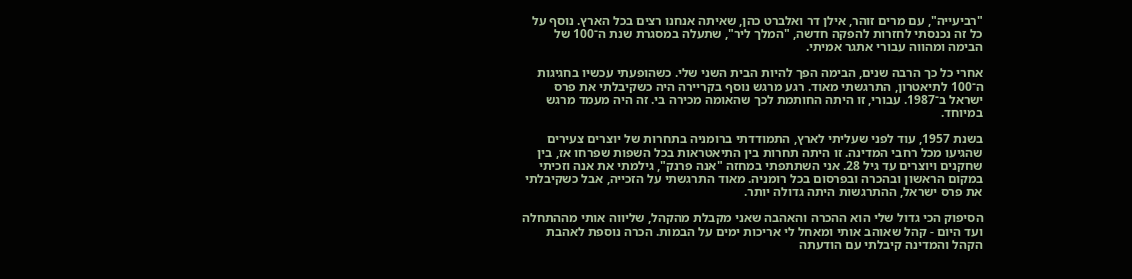"רביעייה", עם מרים זוהר, אילן דר ואלברט כהן, שאיתה אנחנו רצים בכל הארץ. נוסף על כל זה נכנסתי לחזרות להפקה חדשה, "המלך ליר", שתעלה במסגרת שנת ה־100 של הבימה ומהווה עבורי אתגר אמיתי.

אחרי כל כך הרבה שנים, הבימה הפך להיות הבית השני שלי. כשהופעתי עכשיו בחגיגות ה־100 לתיאטרון, התרגשתי מאוד. רגע מרגש נוסף בקריירה היה כשקיבלתי את פרס ישראל ב־1987. עבורי, זו היתה החותמת לכך שהאומה מכירה בי. זה היה מעמד מרגש במיוחד.

בשנת 1957, עוד לפני שעליתי לארץ, התמודדתי ברומניה בתחרות של יוצרים צעירים שהגיעו מכל רחבי המדינה. זו היתה תחרות בין התיאטראות בכל השפות שפרחו אז, בין שחקנים ויוצרים עד גיל 28. אני השתתפתי במחזה "אנה פרנק", גילמתי את אנה וזכיתי במקום הראשון ובהכרה ובפרסום בכל רומניה. מאוד התרגשתי על הזכייה, אבל כשקיבלתי את פרס ישראל, ההתרגשות היתה גדולה יותר.

הסיפוק הכי גדול שלי הוא ההכרה והאהבה שאני מקבלת מהקהל, שליווה אותי מההתחלה ועד היום - קהל שאוהב אותי ומאחל לי אריכות ימים על הבמות. הכרה נוספת לאהבת הקהל והמדינה קיבלתי עם הודעתה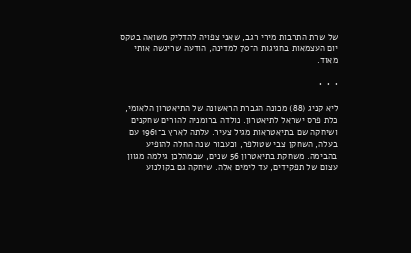של שרת התרבות מירי רגב, שאני צפויה להדליק משואה בטקס יום העצמאות בחגיגות ה־70 למדינה, הודעה שריגשה אותי מאוד.

•  •  •

ליא קניג (88) מכונה הגברת הראשונה של התיאטרון הלאומי, כלת פרס ישראל לתיאטרון. נולדה ברומניה להורים שחקנים ושיחקה שם בתיאטראות מגיל צעיר. עלתה לארץ ב־1961 עם בעלה, השחקן צבי שטולפר, וכעבור שנה החלה להופיע בהבימה. משחקת בתיאטרון 56 שנים, שבמהלכן גילמה מגוון עצום של תפקידים, עד לימים אלה. שיחקה גם בקולנוע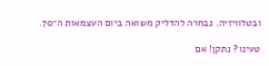ובטלוויזיה. נבחרה להדליק משואה ביום העצמאות ה־70.

טעינו? נתקן! אם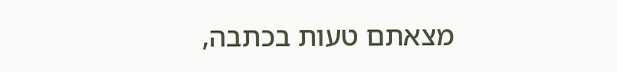מצאתם טעות בכתבה,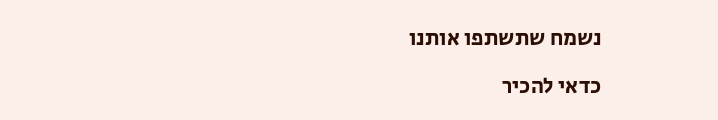נשמח שתשתפו אותנו

כדאי להכיר